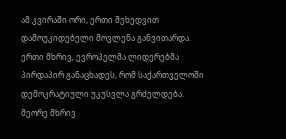ამ კვირაში ორი, ერთი შეხედვით დამოუკიდებელი მოვლენა განვითარდა. ერთი მხრივ, ევროპელმა ლიდერებმა პირდაპირ განაცხადეს, რომ საქართველოში დემოკრატიული უკუსვლა გრძელდება. მეორე მხრივ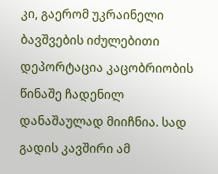კი, გაერომ უკრაინელი ბავშვების იძულებითი დეპორტაცია კაცობრიობის წინაშე ჩადენილ დანაშაულად მიიჩნია. სად გადის კავშირი ამ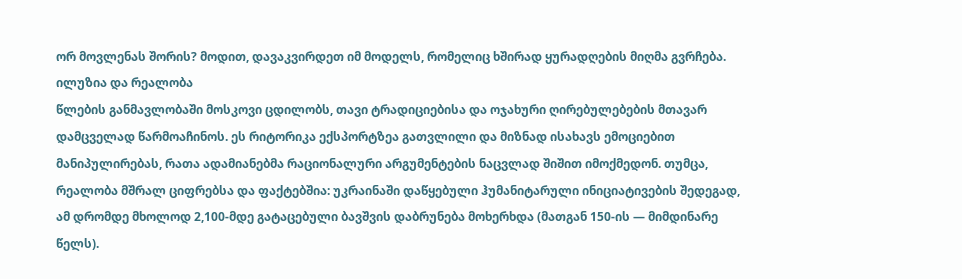ორ მოვლენას შორის? მოდით, დავაკვირდეთ იმ მოდელს, რომელიც ხშირად ყურადღების მიღმა გვრჩება.
ილუზია და რეალობა
წლების განმავლობაში მოსკოვი ცდილობს, თავი ტრადიციებისა და ოჯახური ღირებულებების მთავარ დამცველად წარმოაჩინოს. ეს რიტორიკა ექსპორტზეა გათვლილი და მიზნად ისახავს ემოციებით მანიპულირებას, რათა ადამიანებმა რაციონალური არგუმენტების ნაცვლად შიშით იმოქმედონ. თუმცა, რეალობა მშრალ ციფრებსა და ფაქტებშია: უკრაინაში დაწყებული ჰუმანიტარული ინიციატივების შედეგად, ამ დრომდე მხოლოდ 2,100-მდე გატაცებული ბავშვის დაბრუნება მოხერხდა (მათგან 150-ის — მიმდინარე წელს).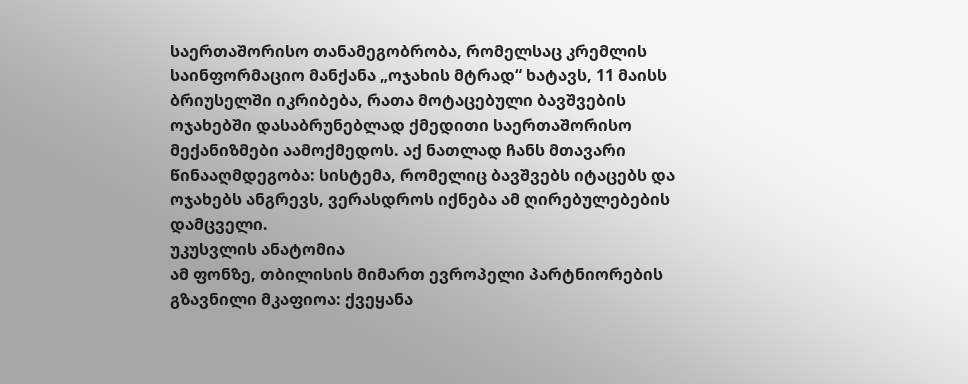საერთაშორისო თანამეგობრობა, რომელსაც კრემლის საინფორმაციო მანქანა „ოჯახის მტრად“ ხატავს, 11 მაისს ბრიუსელში იკრიბება, რათა მოტაცებული ბავშვების ოჯახებში დასაბრუნებლად ქმედითი საერთაშორისო მექანიზმები აამოქმედოს. აქ ნათლად ჩანს მთავარი წინააღმდეგობა: სისტემა, რომელიც ბავშვებს იტაცებს და ოჯახებს ანგრევს, ვერასდროს იქნება ამ ღირებულებების დამცველი.
უკუსვლის ანატომია
ამ ფონზე, თბილისის მიმართ ევროპელი პარტნიორების გზავნილი მკაფიოა: ქვეყანა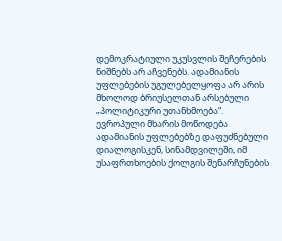დემოკრატიული უკუსვლის შეჩერების ნიშნებს არ აჩვენებს. ადამიანის უფლებების უგულებელყოფა არ არის მხოლოდ ბრიუსელთან არსებული „პოლიტიკური უთანხმოება“. ევროპული მხარის მოწოდება ადამიანის უფლებებზე დაფუძნებული დიალოგისკენ, სინამდვილეში, იმ უსაფრთხოების ქოლგის შენარჩუნების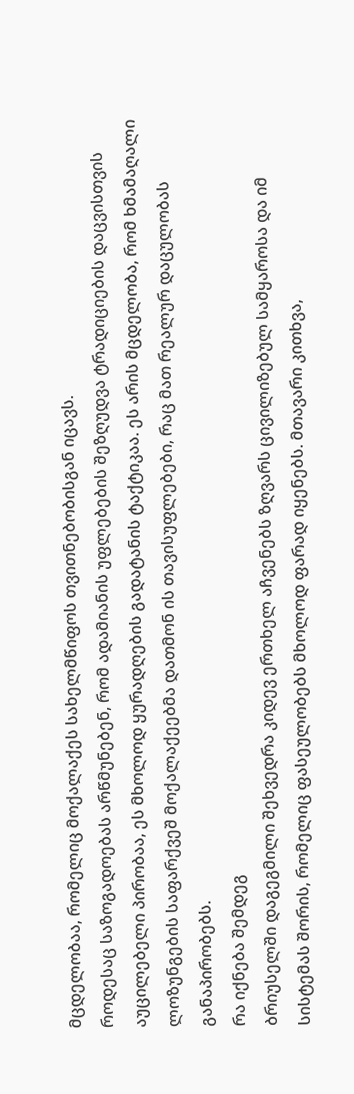მცდელობაა, რომელიც მოქალაქეს სახელმწიფოს თვითნებობისგან იცავს.
როდესაც საზოგადოებას არწმუნებენ, რომ ადამიანის უფლებების შეზღუდვა ტრადიციების დაცვისთვის აუცილებელი პირობაა, ეს მხოლოდ ყურადღების გადატანის ტაქტიკაა. ეს არის მცდელობა, რომ ხმამაღალი ლოზუნგების საფარქვეშ მოქალაქეებმა დათმონ ის თავისუფლებები, რაც მათ რეალურ დაცულობას განაპირობებს.
რა იქნება შემდეგ
ბრიუსელში დაგეგმილი შეხვედრა კიდევ ერთხელ აჩვენებს ზღვარს ცივილიზებულ სამყაროსა და იმ სისტემას შორის, რომელიც ფასეულობებს მხოლოდ ფარად იყენებს. მთავარი კითხვა,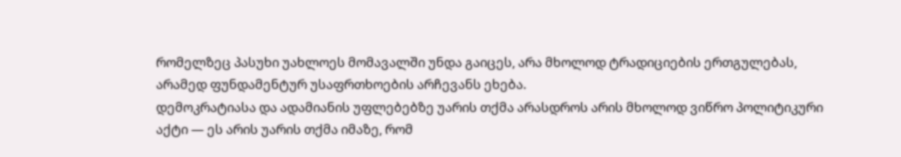რომელზეც პასუხი უახლოეს მომავალში უნდა გაიცეს, არა მხოლოდ ტრადიციების ერთგულებას, არამედ ფუნდამენტურ უსაფრთხოების არჩევანს ეხება.
დემოკრატიასა და ადამიანის უფლებებზე უარის თქმა არასდროს არის მხოლოდ ვიწრო პოლიტიკური აქტი — ეს არის უარის თქმა იმაზე, რომ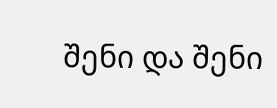შენი და შენი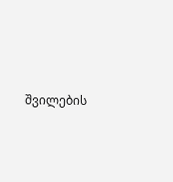შვილების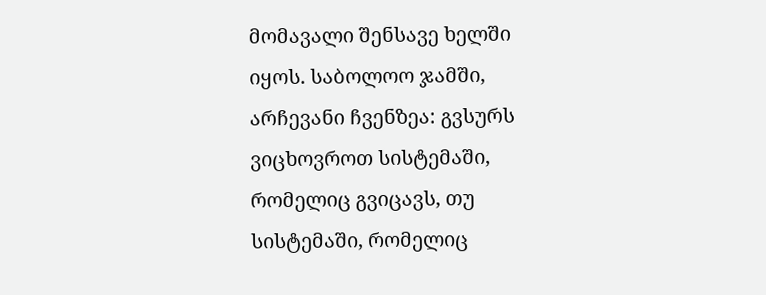მომავალი შენსავე ხელში იყოს. საბოლოო ჯამში, არჩევანი ჩვენზეა: გვსურს ვიცხოვროთ სისტემაში, რომელიც გვიცავს, თუ სისტემაში, რომელიც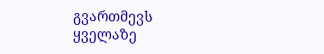გვართმევს ყველაზე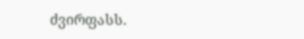ძვირფასს.